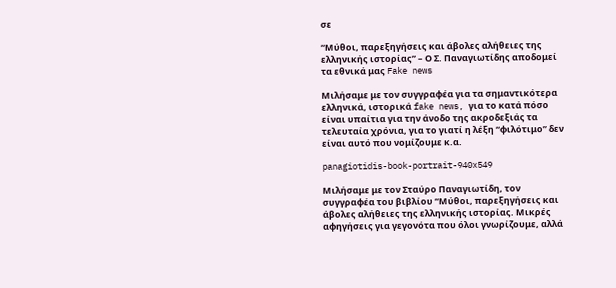σε

“Μύθοι, παρεξηγήσεις και άβολες αλήθειες της ελληνικής ιστορίας” – Ο Σ. Παναγιωτίδης αποδομεί τα εθνικά μας Fake news

Μιλήσαμε με τον συγγραφέα για τα σημαντικότερα ελληνικά, ιστορικά fake news, για το κατά πόσο είναι υπαίτια για την άνοδο της ακροδεξιάς τα τελευταία χρόνια, για το γιατί η λέξη “φιλότιμο” δεν είναι αυτό που νομίζουμε κ.α.

panagiotidis-book-portrait-940x549

Μιλήσαμε με τον Σταύρο Παναγιωτίδη, τον συγγραφέα του βιβλίου “Μύθοι, παρεξηγήσεις και άβολες αλήθειες της ελληνικής ιστορίας. Μικρές αφηγήσεις για γεγονότα που όλοι γνωρίζουμε, αλλά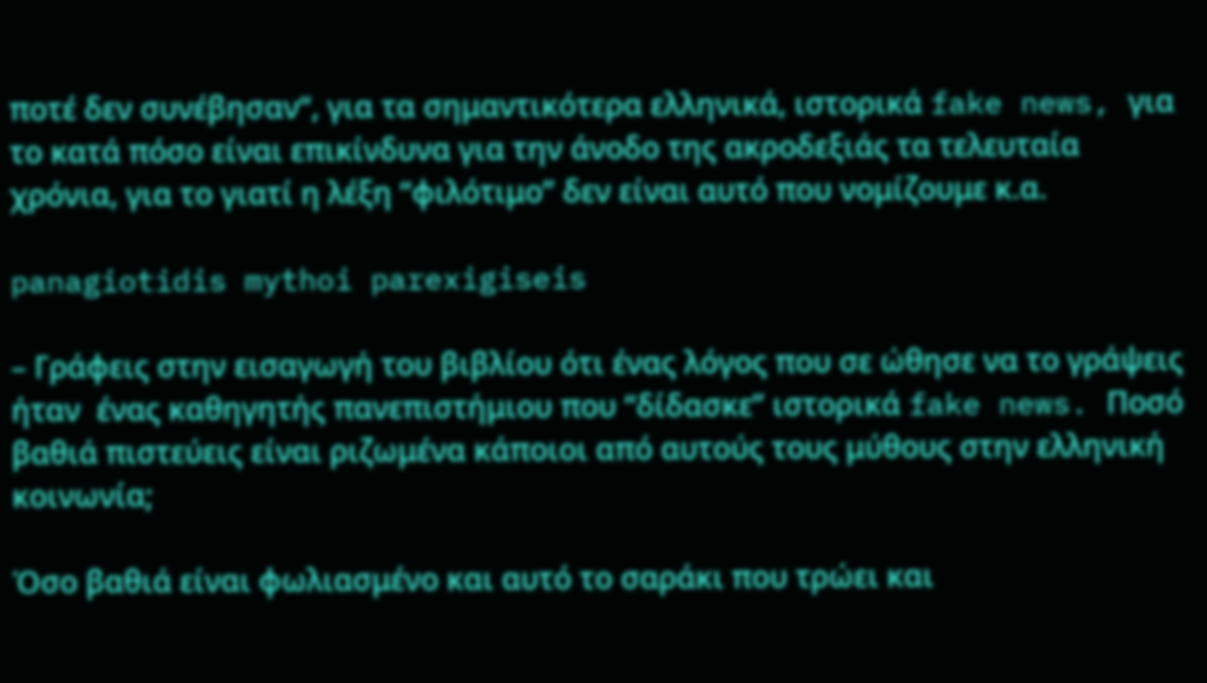ποτέ δεν συνέβησαν“, για τα σημαντικότερα ελληνικά, ιστορικά fake news, για το κατά πόσο είναι επικίνδυνα για την άνοδο της ακροδεξιάς τα τελευταία χρόνια, για το γιατί η λέξη “φιλότιμο” δεν είναι αυτό που νομίζουμε κ.α.

panagiotidis mythoi parexigiseis

– Γράφεις στην εισαγωγή του βιβλίου ότι ένας λόγος που σε ώθησε να το γράψεις ήταν  ένας καθηγητής πανεπιστήμιου που “δίδασκε” ιστορικά fake news. Ποσό βαθιά πιστεύεις είναι ριζωμένα κάποιοι από αυτούς τους μύθους στην ελληνική κοινωνία;

Όσο βαθιά είναι φωλιασμένο και αυτό το σαράκι που τρώει και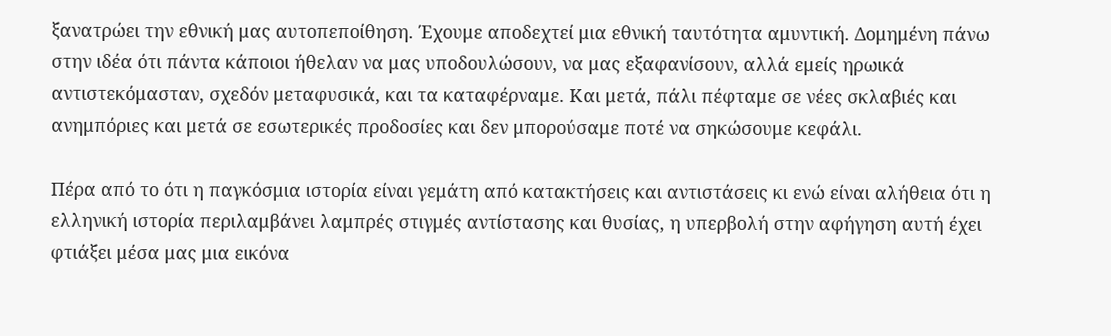ξανατρώει την εθνική μας αυτοπεποίθηση. Έχουμε αποδεχτεί μια εθνική ταυτότητα αμυντική. Δομημένη πάνω στην ιδέα ότι πάντα κάποιοι ήθελαν να μας υποδουλώσουν, να μας εξαφανίσουν, αλλά εμείς ηρωικά αντιστεκόμασταν, σχεδόν μεταφυσικά, και τα καταφέρναμε. Και μετά, πάλι πέφταμε σε νέες σκλαβιές και ανημπόριες και μετά σε εσωτερικές προδοσίες και δεν μπορούσαμε ποτέ να σηκώσουμε κεφάλι.

Πέρα από το ότι η παγκόσμια ιστορία είναι γεμάτη από κατακτήσεις και αντιστάσεις κι ενώ είναι αλήθεια ότι η ελληνική ιστορία περιλαμβάνει λαμπρές στιγμές αντίστασης και θυσίας, η υπερβολή στην αφήγηση αυτή έχει φτιάξει μέσα μας μια εικόνα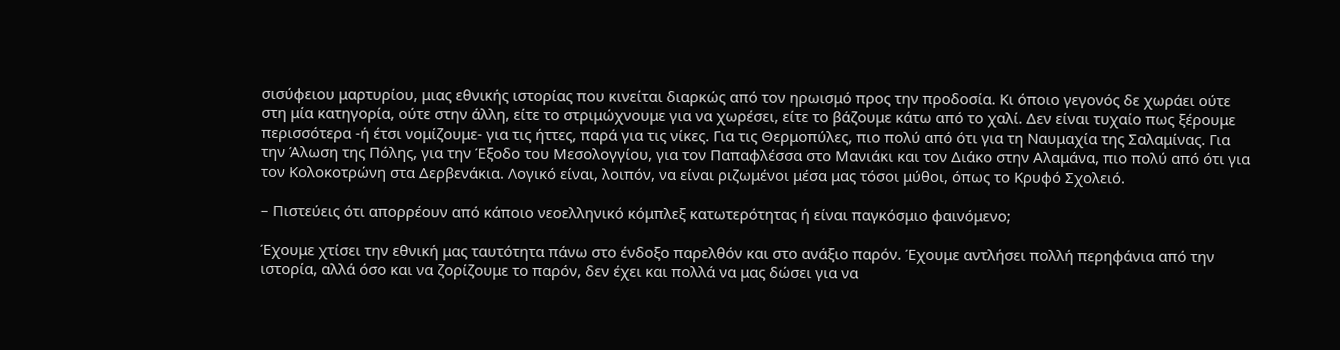σισύφειου μαρτυρίου, μιας εθνικής ιστορίας που κινείται διαρκώς από τον ηρωισμό προς την προδοσία. Κι όποιο γεγονός δε χωράει ούτε στη μία κατηγορία, ούτε στην άλλη, είτε το στριμώχνουμε για να χωρέσει, είτε το βάζουμε κάτω από το χαλί. Δεν είναι τυχαίο πως ξέρουμε περισσότερα -ή έτσι νομίζουμε- για τις ήττες, παρά για τις νίκες. Για τις Θερμοπύλες, πιο πολύ από ότι για τη Ναυμαχία της Σαλαμίνας. Για την Άλωση της Πόλης, για την Έξοδο του Μεσολογγίου, για τον Παπαφλέσσα στο Μανιάκι και τον Διάκο στην Αλαμάνα, πιο πολύ από ότι για τον Κολοκοτρώνη στα Δερβενάκια. Λογικό είναι, λοιπόν, να είναι ριζωμένοι μέσα μας τόσοι μύθοι, όπως το Κρυφό Σχολειό.

– Πιστεύεις ότι απορρέουν από κάποιο νεοελληνικό κόμπλεξ κατωτερότητας ή είναι παγκόσμιο φαινόμενο;

Έχουμε χτίσει την εθνική μας ταυτότητα πάνω στο ένδοξο παρελθόν και στο ανάξιο παρόν. Έχουμε αντλήσει πολλή περηφάνια από την ιστορία, αλλά όσο και να ζορίζουμε το παρόν, δεν έχει και πολλά να μας δώσει για να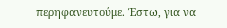περηφανευτούμε. Έστω, για να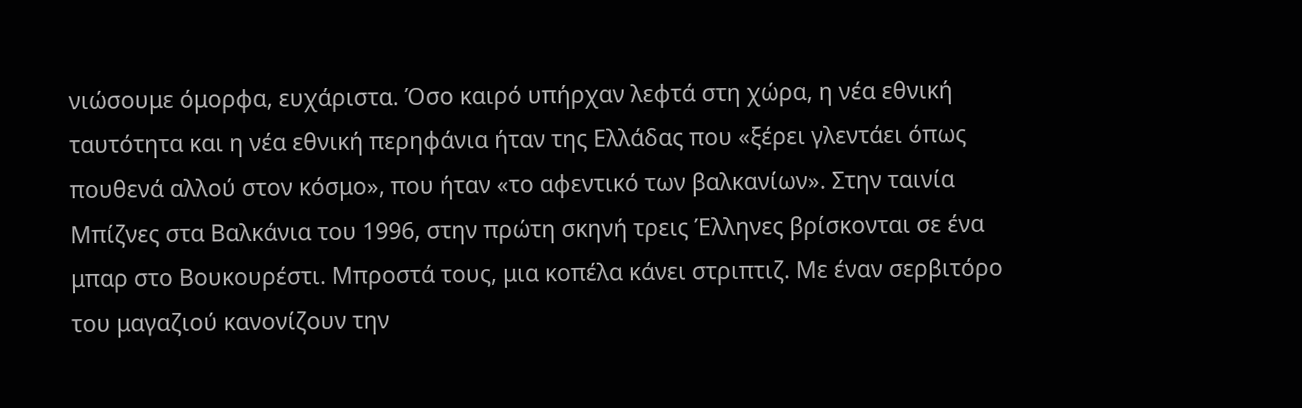νιώσουμε όμορφα, ευχάριστα. Όσο καιρό υπήρχαν λεφτά στη χώρα, η νέα εθνική ταυτότητα και η νέα εθνική περηφάνια ήταν της Ελλάδας που «ξέρει γλεντάει όπως πουθενά αλλού στον κόσμο», που ήταν «το αφεντικό των βαλκανίων». Στην ταινία Μπίζνες στα Βαλκάνια του 1996, στην πρώτη σκηνή τρεις Έλληνες βρίσκονται σε ένα μπαρ στο Βουκουρέστι. Μπροστά τους, μια κοπέλα κάνει στριπτιζ. Με έναν σερβιτόρο του μαγαζιού κανονίζουν την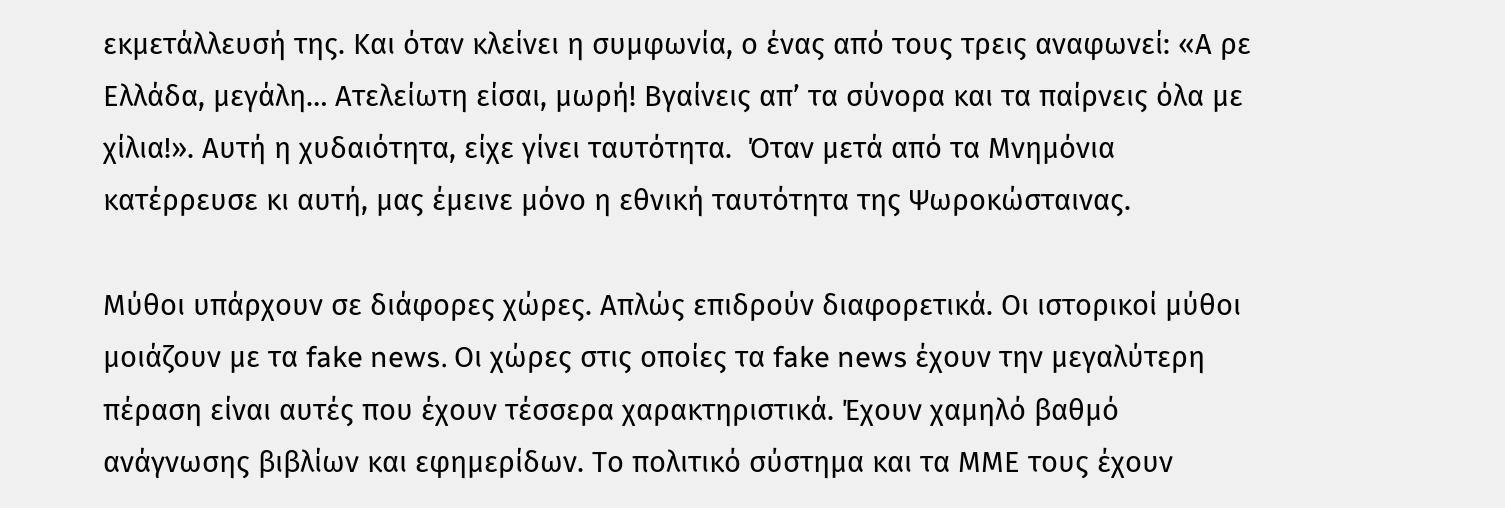εκμετάλλευσή της. Και όταν κλείνει η συμφωνία, ο ένας από τους τρεις αναφωνεί: «Α ρε Ελλάδα, μεγάλη… Ατελείωτη είσαι, μωρή! Βγαίνεις απ’ τα σύνορα και τα παίρνεις όλα με χίλια!». Αυτή η χυδαιότητα, είχε γίνει ταυτότητα.  Όταν μετά από τα Μνημόνια κατέρρευσε κι αυτή, μας έμεινε μόνο η εθνική ταυτότητα της Ψωροκώσταινας.

Μύθοι υπάρχουν σε διάφορες χώρες. Απλώς επιδρούν διαφορετικά. Οι ιστορικοί μύθοι μοιάζουν με τα fake news. Οι χώρες στις οποίες τα fake news έχουν την μεγαλύτερη πέραση είναι αυτές που έχουν τέσσερα χαρακτηριστικά. Έχουν χαμηλό βαθμό ανάγνωσης βιβλίων και εφημερίδων. Το πολιτικό σύστημα και τα ΜΜΕ τους έχουν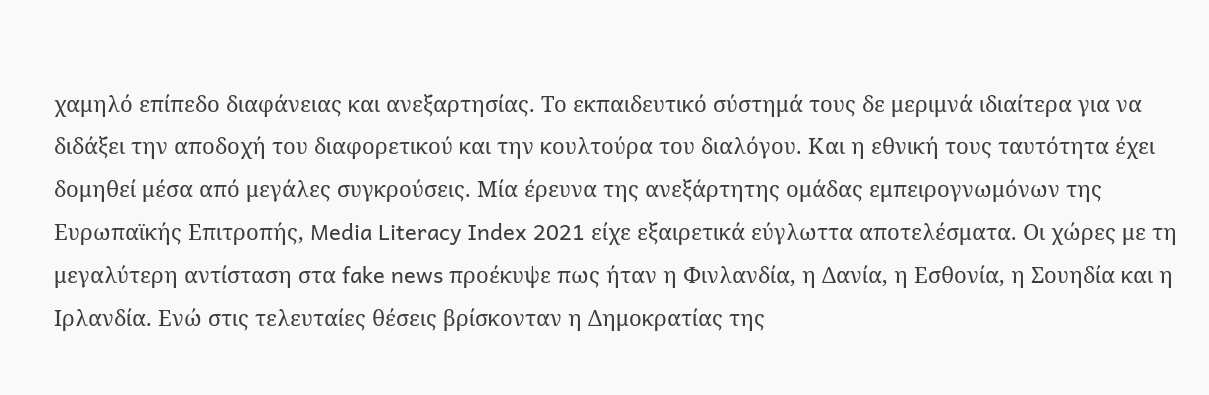χαμηλό επίπεδο διαφάνειας και ανεξαρτησίας. Το εκπαιδευτικό σύστημά τους δε μεριμνά ιδιαίτερα για να διδάξει την αποδοχή του διαφορετικού και την κουλτούρα του διαλόγου. Και η εθνική τους ταυτότητα έχει δομηθεί μέσα από μεγάλες συγκρούσεις. Μία έρευνα της ανεξάρτητης ομάδας εμπειρογνωμόνων της Ευρωπαϊκής Επιτροπής, Media Literacy Index 2021 είχε εξαιρετικά εύγλωττα αποτελέσματα. Οι χώρες με τη μεγαλύτερη αντίσταση στα fake news προέκυψε πως ήταν η Φινλανδία, η Δανία, η Εσθονία, η Σουηδία και η Ιρλανδία. Ενώ στις τελευταίες θέσεις βρίσκονταν η Δημοκρατίας της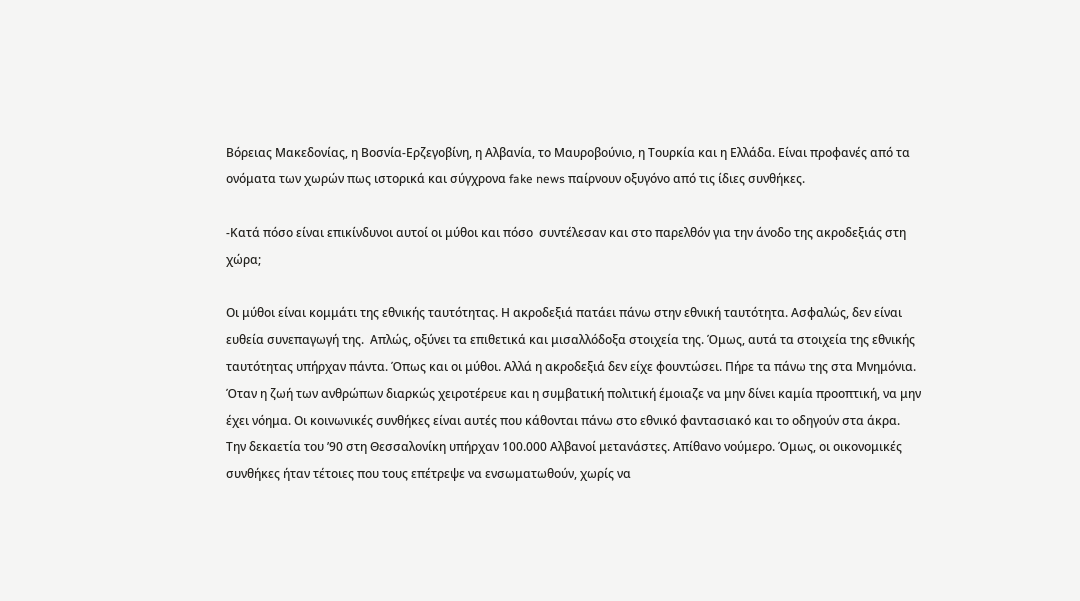Βόρειας Μακεδονίας, η Βοσνία-Ερζεγοβίνη, η Αλβανία, το Μαυροβούνιο, η Τουρκία και η Ελλάδα. Είναι προφανές από τα ονόματα των χωρών πως ιστορικά και σύγχρονα fake news παίρνουν οξυγόνο από τις ίδιες συνθήκες.

-Κατά πόσο είναι επικίνδυνοι αυτοί οι μύθοι και πόσο  συντέλεσαν και στο παρελθόν για την άνοδο της ακροδεξιάς στη χώρα;

Οι μύθοι είναι κομμάτι της εθνικής ταυτότητας. Η ακροδεξιά πατάει πάνω στην εθνική ταυτότητα. Ασφαλώς, δεν είναι ευθεία συνεπαγωγή της.  Απλώς, οξύνει τα επιθετικά και μισαλλόδοξα στοιχεία της. Όμως, αυτά τα στοιχεία της εθνικής ταυτότητας υπήρχαν πάντα. Όπως και οι μύθοι. Αλλά η ακροδεξιά δεν είχε φουντώσει. Πήρε τα πάνω της στα Μνημόνια. Όταν η ζωή των ανθρώπων διαρκώς χειροτέρευε και η συμβατική πολιτική έμοιαζε να μην δίνει καμία προοπτική, να μην έχει νόημα. Οι κοινωνικές συνθήκες είναι αυτές που κάθονται πάνω στο εθνικό φαντασιακό και το οδηγούν στα άκρα. Την δεκαετία του ’90 στη Θεσσαλονίκη υπήρχαν 100.000 Αλβανοί μετανάστες. Απίθανο νούμερο. Όμως, οι οικονομικές συνθήκες ήταν τέτοιες που τους επέτρεψε να ενσωματωθούν, χωρίς να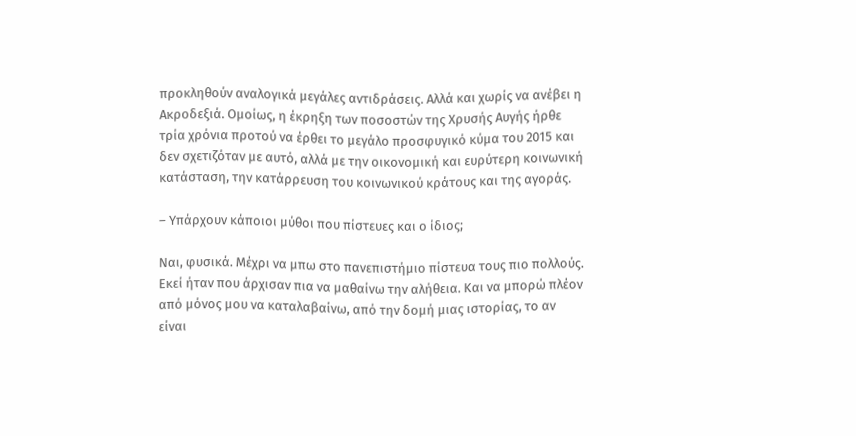προκληθούν αναλογικά μεγάλες αντιδράσεις. Αλλά και χωρίς να ανέβει η Ακροδεξιά. Ομοίως, η έκρηξη των ποσοστών της Χρυσής Αυγής ήρθε τρία χρόνια προτού να έρθει το μεγάλο προσφυγικό κύμα του 2015 και δεν σχετιζόταν με αυτό, αλλά με την οικονομική και ευρύτερη κοινωνική κατάσταση, την κατάρρευση του κοινωνικού κράτους και της αγοράς.

– Υπάρχουν κάποιοι μύθοι που πίστευες και ο ίδιος;

Ναι, φυσικά. Μέχρι να μπω στο πανεπιστήμιο πίστευα τους πιο πολλούς. Εκεί ήταν που άρχισαν πια να μαθαίνω την αλήθεια. Και να μπορώ πλέον από μόνος μου να καταλαβαίνω, από την δομή μιας ιστορίας, το αν είναι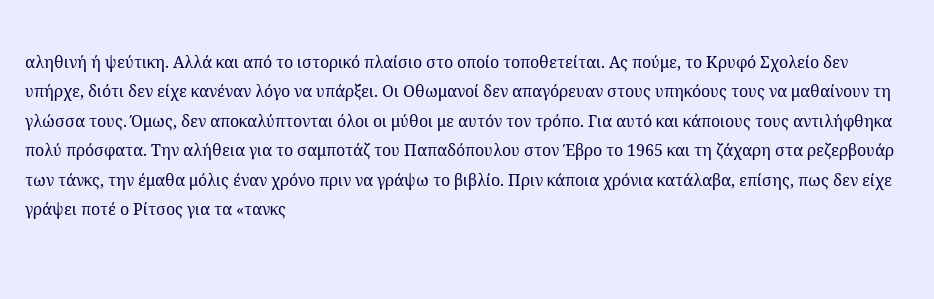αληθινή ή ψεύτικη. Αλλά και από το ιστορικό πλαίσιο στο οποίο τοποθετείται. Ας πούμε, το Κρυφό Σχολείο δεν υπήρχε, διότι δεν είχε κανέναν λόγο να υπάρξει. Οι Οθωμανοί δεν απαγόρευαν στους υπηκόους τους να μαθαίνουν τη γλώσσα τους. Όμως, δεν αποκαλύπτονται όλοι οι μύθοι με αυτόν τον τρόπο. Για αυτό και κάποιους τους αντιλήφθηκα πολύ πρόσφατα. Την αλήθεια για το σαμποτάζ του Παπαδόπουλου στον Έβρο το 1965 και τη ζάχαρη στα ρεζερβουάρ των τάνκς, την έμαθα μόλις έναν χρόνο πριν να γράψω το βιβλίο. Πριν κάποια χρόνια κατάλαβα, επίσης, πως δεν είχε γράψει ποτέ ο Ρίτσος για τα «τανκς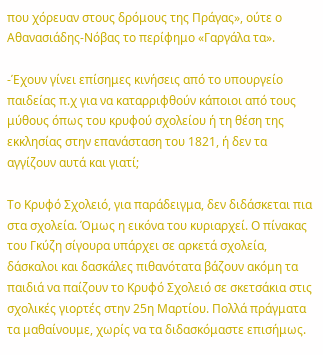που χόρευαν στους δρόμους της Πράγας», ούτε ο Αθανασιάδης-Νόβας το περίφημο «Γαργάλα τα».

-Έχουν γίνει επίσημες κινήσεις από το υπουργείο παιδείας π.χ για να καταρριφθούν κάποιοι από τους μύθους όπως του κρυφού σχολείου ή τη θέση της εκκλησίας στην επανάσταση του 1821, ή δεν τα αγγίζουν αυτά και γιατί;

Το Κρυφό Σχολειό, για παράδειγμα, δεν διδάσκεται πια στα σχολεία. Όμως η εικόνα του κυριαρχεί. Ο πίνακας του Γκύζη σίγουρα υπάρχει σε αρκετά σχολεία, δάσκαλοι και δασκάλες πιθανότατα βάζουν ακόμη τα παιδιά να παίζουν το Κρυφό Σχολειό σε σκετσάκια στις σχολικές γιορτές στην 25η Μαρτίου. Πολλά πράγματα τα μαθαίνουμε, χωρίς να τα διδασκόμαστε επισήμως.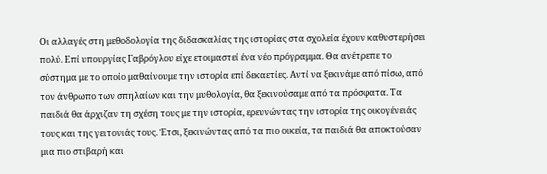Οι αλλαγές στη μεθοδολογία της διδασκαλίας της ιστορίας στα σχολεία έχουν καθυστερήσει πολύ. Επί υπουργίας Γαβρόγλου είχε ετοιμαστεί ένα νέο πρόγραμμα. Θα ανέτρεπε το σύστημα με το οποίο μαθαίνουμε την ιστορία επί δεκαετίες. Αντί να ξεκινάμε από πίσω, από τον άνθρωπο των σπηλαίων και την μυθολογία, θα ξεκινούσαμε από τα πρόσφατα. Τα παιδιά θα άρχιζαν τη σχέση τους με την ιστορία, ερευνώντας την ιστορία της οικογένειάς τους και της γειτονιάς τους. Έτσι, ξεκινώντας από τα πιο οικεία, τα παιδιά θα αποκτούσαν μια πιο στιβαρή και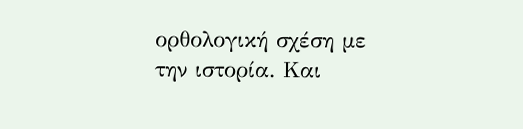ορθολογική σχέση με την ιστορία. Και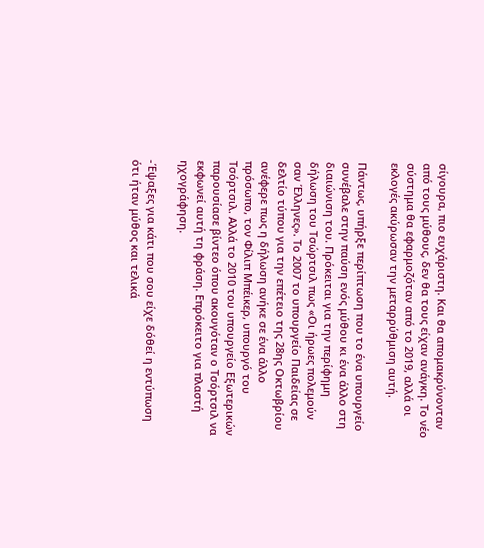σίγουρα, πιο ευχάριστη. Και θα απομακρύνονταν από τους μύθους, δεν θα τους είχαν ανάγκη. Το νέο σύστημα θα εφαρμοζόταν από το 2019, αλλά οι εκλογές ακύρωσαν την μεταρρύθμιση αυτή.

Πάντως, υπήρξε περίπτωση που το ένα υπουργείο συνέβαλε στην παύση ενός μύθου κι ένα άλλο στη διαιώνιση του. Πρόκειται για την περίφημη δήλωση του Τσώρτσιλ πως «Οι ήρωες πολεμούν σαν Έλληνες». Το 2007 το υπουργείο Παιδείας σε δελτίο τύπου για την επέτειο της 28ης Οκτωβρίου ανέφερε πως η δήλωση ανήκε σε ένα άλλο πρόσωπο, τον Φίλιπ Μπέικερ, υπουργό του Τσόρτσιλ. Αλλά το 2010 του υπουργείο Εξωτερικών παρουσίασε βίντεο όπου ακουγόταν ο Τσόρτσιλ να εκφωνεί αυτή τη φράση. Επρόκειτο για πλαστή ηχογράφηση.

-Έψαξες για κάτι που σου είχε δόθεί η εντύπωση ότι ήταν μύθος και τελικά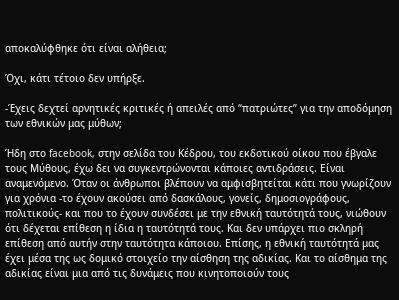αποκαλύφθηκε ότι είναι αλήθεια;

Όχι, κάτι τέτοιο δεν υπήρξε.

-Έχεις δεχτεί αρνητικές κριτικές ή απειλές από “πατριώτες” για την αποδόμηση των εθνικών μας μύθων;

Ήδη στο facebook, στην σελίδα του Κέδρου, του εκδοτικού οίκου που έβγαλε τους Μύθους, έχω δει να συγκεντρώνονται κάποιες αντιδράσεις. Είναι αναμενόμενο. Όταν οι άνθρωποι βλέπουν να αμφισβητείται κάτι που γνωρίζουν για χρόνια -το έχουν ακούσει από δασκάλους, γονείς, δημοσιογράφους, πολιτικούς- και που το έχουν συνδέσει με την εθνική ταυτότητά τους, νιώθουν ότι δέχεται επίθεση η ίδια η ταυτότητά τους. Και δεν υπάρχει πιο σκληρή επίθεση από αυτήν στην ταυτότητα κάποιου. Επίσης, η εθνική ταυτότητά μας έχει μέσα της ως δομικό στοιχείο την αίσθηση της αδικίας. Και το αίσθημα της αδικίας είναι μια από τις δυνάμεις που κινητοποιούν τους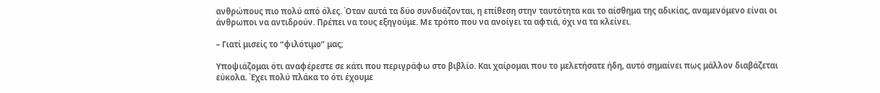ανθρώπους πιο πολύ από όλες. Όταν αυτά τα δύο συνδυάζονται, η επίθεση στην ταυτότητα και το αίσθημα της αδικίας, αναμενόμενο είναι οι άνθρωποι να αντιδρούν. Πρέπει να τους εξηγούμε. Με τρόπο που να ανοίγει τα αφτιά, όχι να τα κλείνει.

– Γιατί μισείς το “φιλότιμο” μας;

Υποψιάζομαι ότι αναφέρεστε σε κάτι που περιγράφω στο βιβλίο. Και χαίρομαι που το μελετήσατε ήδη, αυτό σημαίνει πως μάλλον διαβάζεται εύκολα. Έχει πολύ πλάκα το ότι έχουμε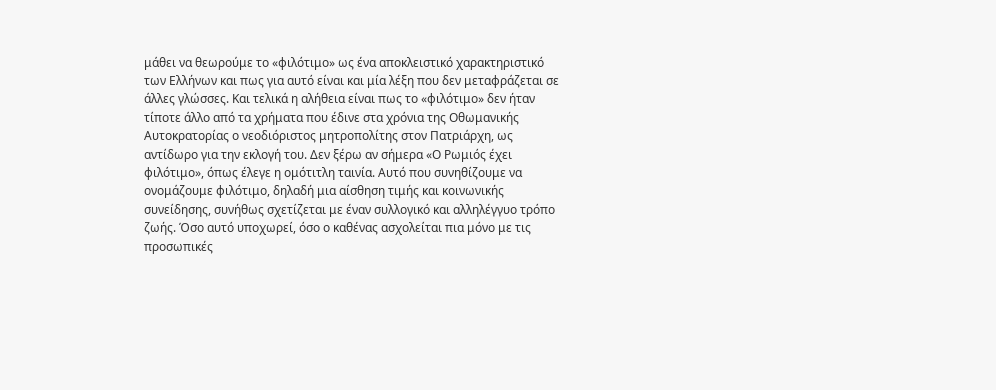μάθει να θεωρούμε το «φιλότιμο» ως ένα αποκλειστικό χαρακτηριστικό των Ελλήνων και πως για αυτό είναι και μία λέξη που δεν μεταφράζεται σε άλλες γλώσσες. Και τελικά η αλήθεια είναι πως το «φιλότιμο» δεν ήταν τίποτε άλλο από τα χρήματα που έδινε στα χρόνια της Οθωμανικής Αυτοκρατορίας ο νεοδιόριστος μητροπολίτης στον Πατριάρχη, ως αντίδωρο για την εκλογή του. Δεν ξέρω αν σήμερα «Ο Ρωμιός έχει φιλότιμο», όπως έλεγε η ομότιτλη ταινία. Αυτό που συνηθίζουμε να ονομάζουμε φιλότιμο, δηλαδή μια αίσθηση τιμής και κοινωνικής συνείδησης, συνήθως σχετίζεται με έναν συλλογικό και αλληλέγγυο τρόπο ζωής. Όσο αυτό υποχωρεί, όσο ο καθένας ασχολείται πια μόνο με τις προσωπικές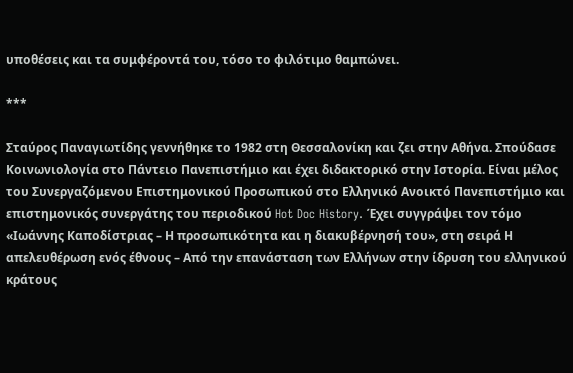υποθέσεις και τα συμφέροντά του, τόσο το φιλότιμο θαμπώνει.

***

Σταύρος Παναγιωτίδης γεννήθηκε το 1982 στη Θεσσαλονίκη και ζει στην Αθήνα. Σπούδασε Κοινωνιολογία στο Πάντειο Πανεπιστήμιο και έχει διδακτορικό στην Ιστορία. Είναι μέλος του Συνεργαζόμενου Επιστημονικού Προσωπικού στο Ελληνικό Ανοικτό Πανεπιστήμιο και επιστημονικός συνεργάτης του περιοδικού Hot Doc History. Έχει συγγράψει τον τόμο «Ιωάννης Καποδίστριας – Η προσωπικότητα και η διακυβέρνησή του», στη σειρά Η απελευθέρωση ενός έθνους – Από την επανάσταση των Ελλήνων στην ίδρυση του ελληνικού κράτους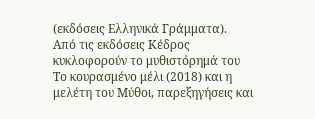(εκδόσεις Ελληνικά Γράμματα).
Από τις εκδόσεις Κέδρος κυκλοφορούν το μυθιστόρημά του Το κουρασμένο μέλι (2018) και η μελέτη του Μύθοι, παρεξηγήσεις και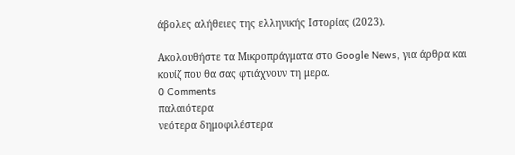άβολες αλήθειες της ελληνικής Ιστορίας (2023).

Ακολουθήστε τα Μικροπράγματα στο Google News, για άρθρα και κουίζ που θα σας φτιάχνουν τη μερα.
0 Comments
παλαιότερα
νεότερα δημοφιλέστερα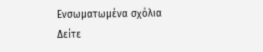Ενσωματωμένα σχόλια
Δείτε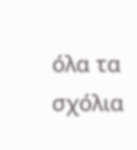όλα τα σχόλια